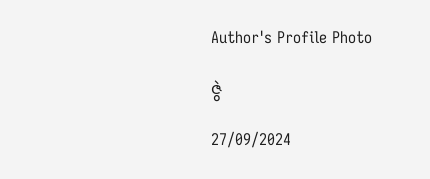Author's Profile Photo

ဇွဲ

27/09/2024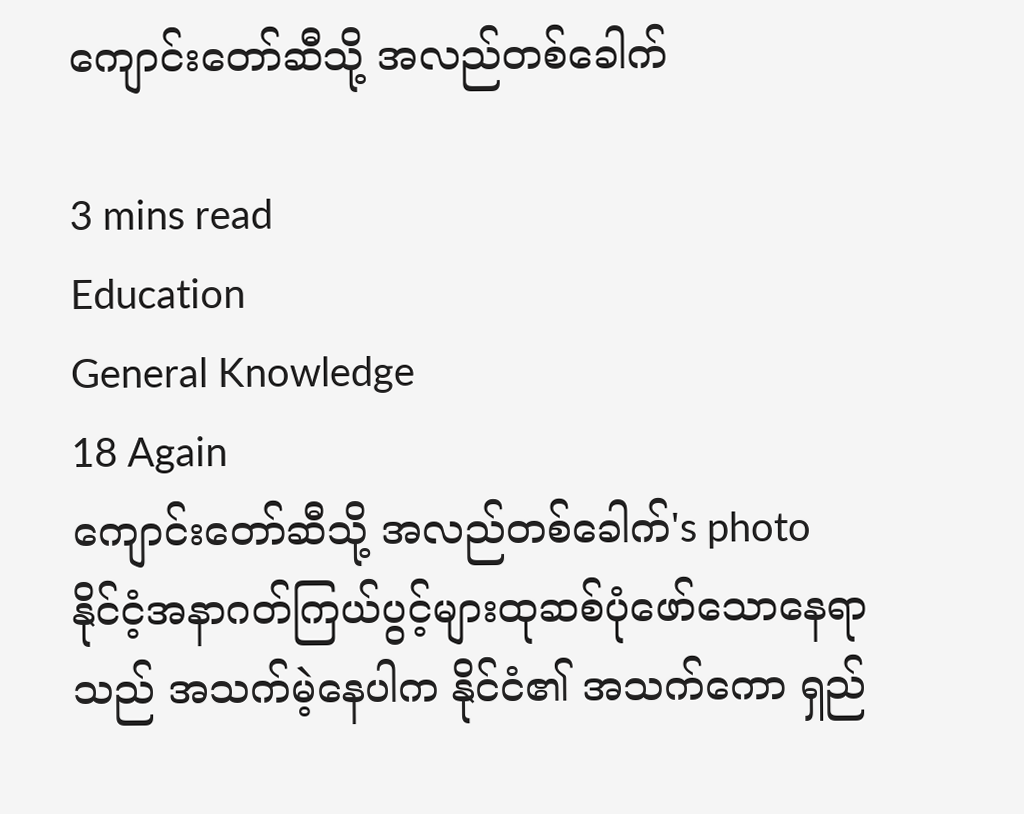ကျောင်းတော်ဆီသို့ အလည်တစ်ခေါက်

3 mins read
Education
General Knowledge
18 Again
ကျောင်းတော်ဆီသို့ အလည်တစ်ခေါက်'s photo
နိုင်ငံ့အနာဂတ်ကြယ်ပွင့်များထုဆစ်ပုံဖော်သောနေရာသည် အသက်မဲ့နေပါက နိုင်ငံ၏ အသက်ကော ရှည်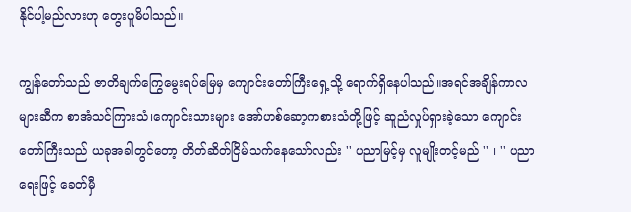နိုင်ပါ့မည်လားဟု တွေးပူမိပါသည်။

ကျွန်တော်သည် ဇာတိချက်ကြွေမွေးရပ်မြေမှ ကျောင်းတော်ကြီးရှေ့သို့ ရောက်ရှိနေပါသည်။အရင်အချိန်ကာလများဆီက စာအံသင်ကြားသံ၊ကျောင်းသားများ အော်ဟစ်ဆော့ကစားသံတို့ဖြင့် ဆူညံလှုပ်ရှားခဲ့သော ကျောင်းတော်ကြီးသည် ယခုအခါတွင်တော့ တိတ်ဆိတ်ငြိမ်သက်နေသော်လည်း '' ပညာမြင့်မှ လူမျိုးတင့်မည် '' ၊ '' ပညာရေးဖြင့် ခေတ်မှီ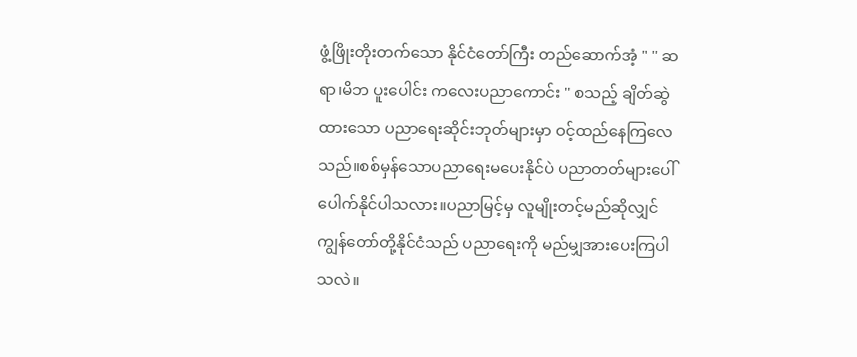ဖွံ့ဖြိုးတိုးတက်သော နိုင်ငံတော်ကြီး တည်ဆောက်အံ့ " '' ဆရာ၊မိဘ ပူးပေါင်း ကလေးပညာကောင်း '' စသည့် ချိတ်ဆွဲထားသော ပညာရေးဆိုင်းဘုတ်များမှာ ဝင့်ထည်နေကြလေသည်။စစ်မှန်သောပညာရေးမပေးနိုင်ပဲ ပညာတတ်များပေါ်ပေါက်နိုင်ပါသလား။ပညာမြင့်မှ လူမျိုးတင့်မည်ဆိုလျှင် ကျွန်တော်တို့နိုင်ငံသည် ပညာရေးကို မည်မျှအားပေးကြပါသလဲ။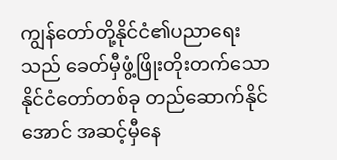ကျွန်တော်တို့နိုင်ငံ၏ပညာရေးသည် ခေတ်မှီဖွံ့ဖြိုးတိုးတက်သောနိုင်ငံတော်တစ်ခု တည်ဆောက်နိုင်အောင် အဆင့်မှီနေ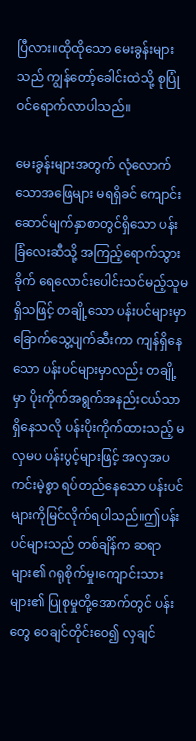ပြီလား။ထိုထိုသော မေးခွန်းများသည် ကျွန်တော့်ခေါင်းထဲသို့ စုပြုံဝင်ရောက်လာပါသည်။

မေးခွန်းများအတွက် လုံလောက်သောအဖြေများ မရရှိခင် ကျောင်းဆောင်မျက်နှာစာတွင်ရှိသော ပန်းခြံလေးဆီသို့ အကြည့်ရောက်သွားခိုက် ရေလောင်းပေါင်းသင်မည့်သူမရှိသဖြင့် တချို့သော ပန်းပင်များမှာ ခြောက်သွေ့ပျက်ဆီးကာ ကျန်ရှိနေသော ပန်းပင်များမှာလည်း တချို့မှာ ပိုးကိုက်အရွက်အနည်းငယ်သာရှိနေသလို ပန်းပိုးကိုက်ထားသည့် မလှမပ ပန်းပွင့်များဖြင့် အလှအပကင်းမဲ့စွာ ရပ်တည်နေသော ပန်းပင်များကိုမြင်လိုက်ရပါသည်။ဤပန်းပင်များသည် တစ်ချိန်က ဆရာများ၏ ဂရုစိုက်မှု၊ကျောင်းသားများ၏ ပြုစုမှုတို့အောက်တွင် ပန်းတွေ ဝေချင်တိုင်းဝေ၍ လှချင်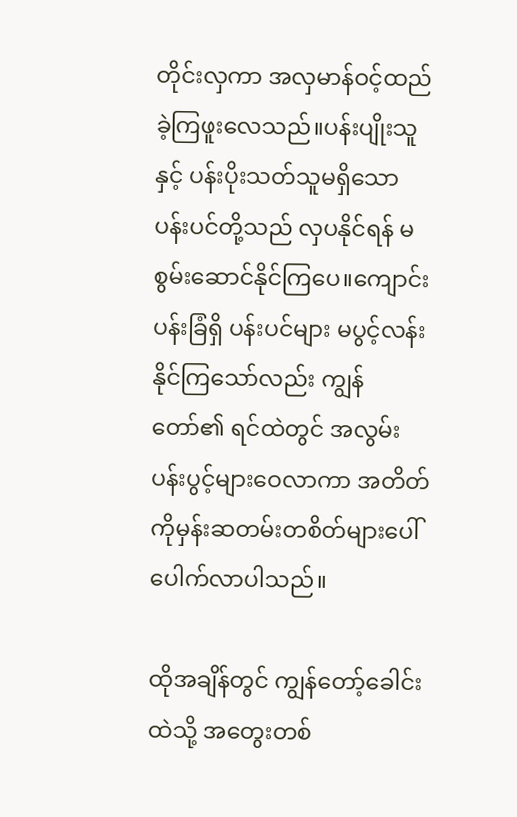တိုင်းလှကာ အလှမာန်ဝင့်ထည်ခဲ့ကြဖူးလေသည်။ပန်းပျိုးသူနှင့် ပန်းပိုးသတ်သူမရှိသော ပန်းပင်တို့သည် လှပနိုင်ရန် မစွမ်းဆောင်နိုင်ကြပေ။ကျောင်းပန်းခြံရှိ ပန်းပင်များ မပွင့်လန်းနိုင်ကြသော်လည်း ကျွန်တော်၏ ရင်ထဲတွင် အလွမ်းပန်းပွင့်များဝေလာကာ အတိတ်ကိုမှန်းဆတမ်းတစိတ်များပေါ်ပေါက်လာပါသည်။

ထိုအချိန်တွင် ကျွန်တော့်ခေါင်းထဲသို့ အတွေးတစ်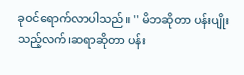ခုဝင်ရောက်လာပါသည်။ '' မိဘဆိုတာ ပန်းပျိုးသည့်လက်၊ဆရာဆိုတာ ပန်း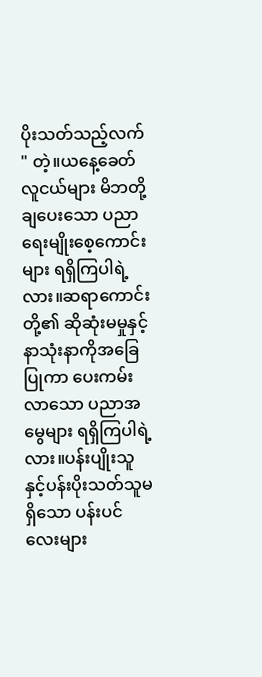ပိုးသတ်သည့်လက် " တဲ့။ယနေ့ခေတ်လူငယ်များ မိဘတို့ ချပေးသော ပညာရေးမျိုးစေ့ကောင်းများ ရရှိကြပါရဲ့လား။ဆရာကောင်းတို့၏ ဆိုဆုံးမမှုနှင့်နာသုံးနာကိုအခြေပြုကာ ပေးကမ်းလာသော ပညာအမွေများ ရရှိကြပါရဲ့လား။ပန်းပျိုးသူနှင့်ပန်းပိုးသတ်သူမရှိသော ပန်းပင်လေးများ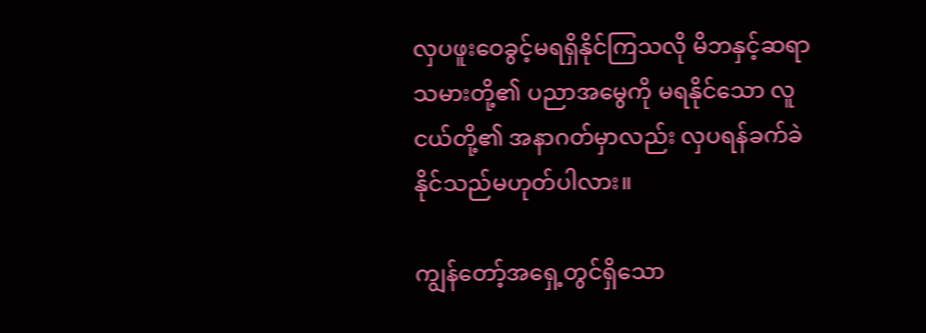လှပဖူးဝေခွင့်မရရှိနိုင်ကြသလို မိဘနှင့်ဆရာသမားတို့၏ ပညာအမွေကို မရနိုင်သော လူငယ်တို့၏ အနာဂတ်မှာလည်း လှပရန်ခက်ခဲနိုင်သည်မဟုတ်ပါလား။

ကျွန်တော့်အရှေ့တွင်ရှိသော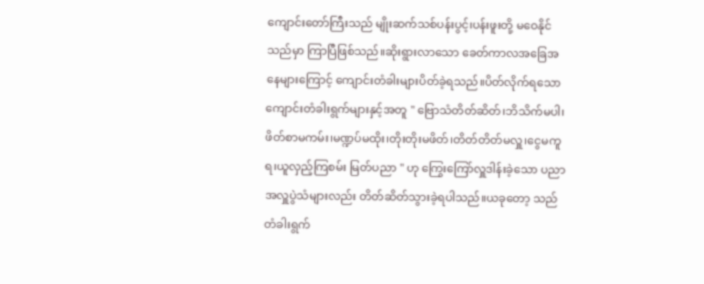ကျောင်းတော်ကြီးသည် မျိုးဆက်သစ်ပန်းပွင့်၊ပန်းဖူးတို့ မဝေနိုင်သည်မှာ ကြာပြီဖြစ်သည်။ဆိုးရွားလာသော ခေတ်ကာလအခြေအနေများကြောင့် ကျောင်းတံခါးများပိတ်ခဲ့ရသည်။ပိတ်လိုက်ရသော ကျောင်းတံခါးရွက်များနှင့်အတူ '' ဗြောသံတိတ်ဆိတ်၊ဘိသိက်မပါ၊ဖိတ်စာမကမ်း၊မဏ္ဍပ်မထိုး၊တိုးတိုးမဖိတ်၊တိတ်တိတ်မလှူ၊ငွေမကူရ၊ယူလှည့်ကြစမ်း မြတ်ပညာ " ဟု ကြွေးကြော်လှူဒါန်းခဲ့သော ပညာအလှူပွဲသံများလည်း တိတ်ဆိတ်သွားခဲ့ရပါသည်။ယခုတော့ သည်တံခါးရွက်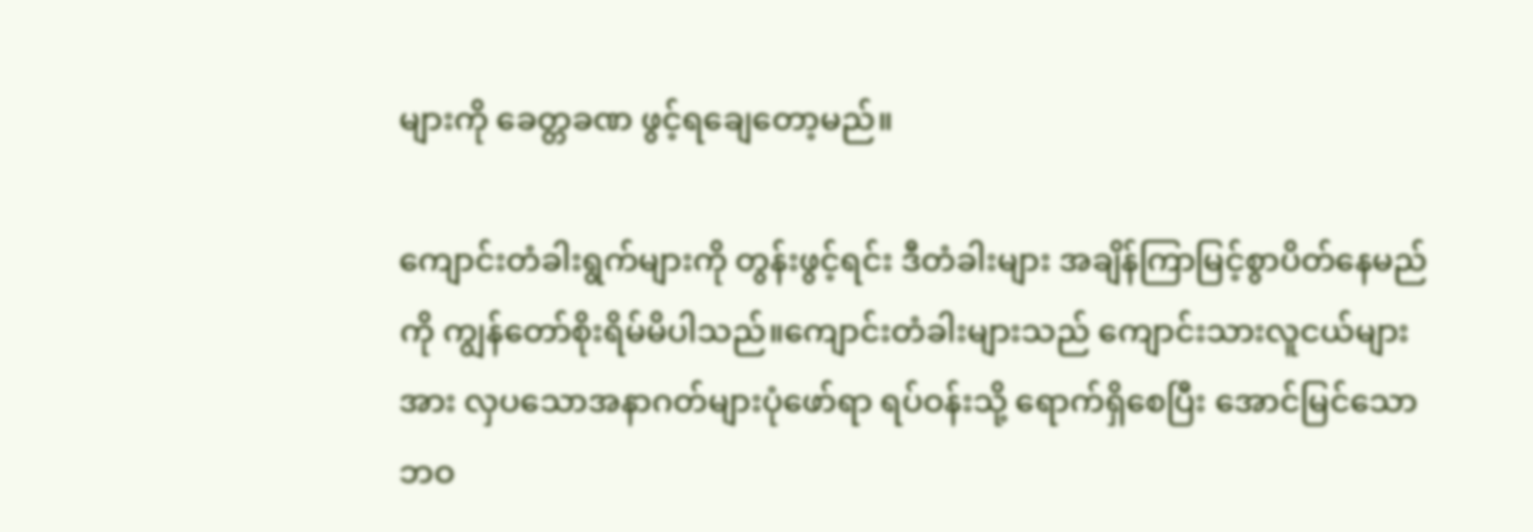များကို ခေတ္တခဏ ဖွင့်ရချေတော့မည်။

ကျောင်းတံခါးရွက်များကို တွန်းဖွင့်ရင်း ဒီတံခါးများ အချိန်ကြာမြင့်စွာပိတ်နေမည်ကို ကျွန်တော်စိုးရိမ်မိပါသည်။ကျောင်းတံခါးများသည် ကျောင်းသားလူငယ်များအား လှပသောအနာဂတ်များပုံဖော်ရာ ရပ်ဝန်းသို့ ရောက်ရှိစေပြီး အောင်မြင်သောဘဝ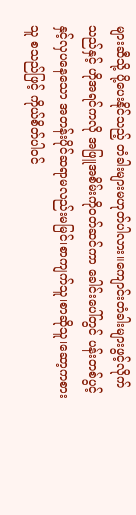များဆီသို့ ပို့ပေးနိုင်သည့် တံခါးများမဟုတ်ပါလား။ကျောင်းတံခါးများဖွင့်လိုက်သည်နှင့် ဟိုအရင်ကလို အဖြူအစိမ်းကိုဝတ်ဆင်ကာ ခေါင်းပေါ်တွင် ပန်းတစ်ပွင့်နှင့်လှပနေသော အတန်းပိုင်ဆရာမလည်းမမြင်၊စာကျက်သူ၊စာဆိုသူ၊ဆော့ကစားသူ စသည်ဖြင့် ကိုယ်စိတ်ပါဝင်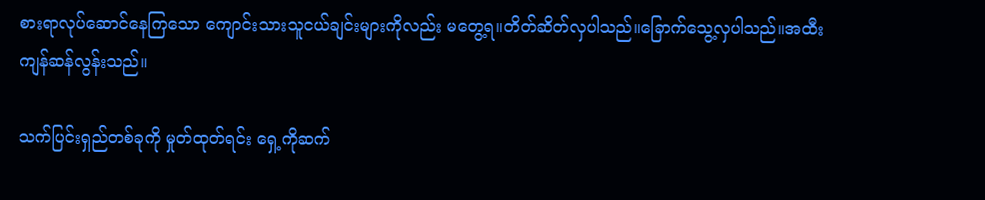စားရာလုပ်ဆောင်နေကြသော ကျောင်းသားသူငယ်ချင်းများကိုလည်း မတွေ့ရ။တိတ်ဆိတ်လှပါသည်။ခြောက်သွေ့လှပါသည်။အထီးကျန်ဆန်လွန်းသည်။

သက်ပြင်းရှည်တစ်ခုကို မှုတ်ထုတ်ရင်း ရှေ့ကိုဆက်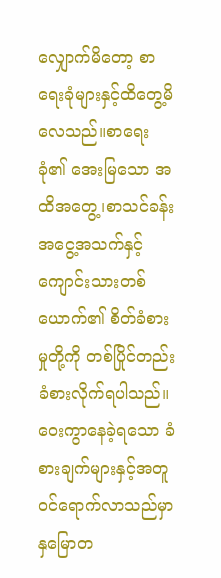လျှောက်မိတော့ စာရေးခုံများနှင့်ထိတွေ့မိလေသည်။စာရေးခုံ၏ အေးမြသော အထိအတွေ့၊စာသင်ခန်း အငွေ့အသက်နှင့် ကျောင်းသားတစ်ယောက်၏ စိတ်ခံစားမှုတို့ကို တစ်ပြိုင်တည်းခံစားလိုက်ရပါသည်။ဝေးကွာနေခဲ့ရသော ခံစားချက်များနှင့်အတူဝင်ရောက်လာသည်မှာ နှမြောတ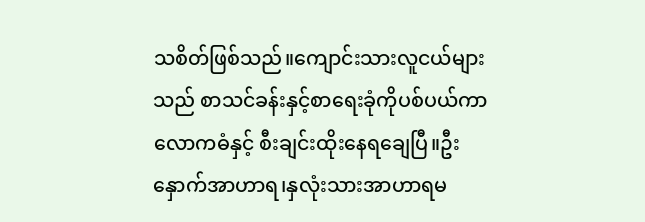သစိတ်ဖြစ်သည်။ကျောင်းသားလူငယ်များသည် စာသင်ခန်းနှင့်စာရေးခုံကိုပစ်ပယ်ကာ လောကဓံနှင့် စီးချင်းထိုးနေရချေပြီ။ဦးနှောက်အာဟာရ၊နှလုံးသားအာဟာရမ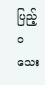ပြည့်ဝသေး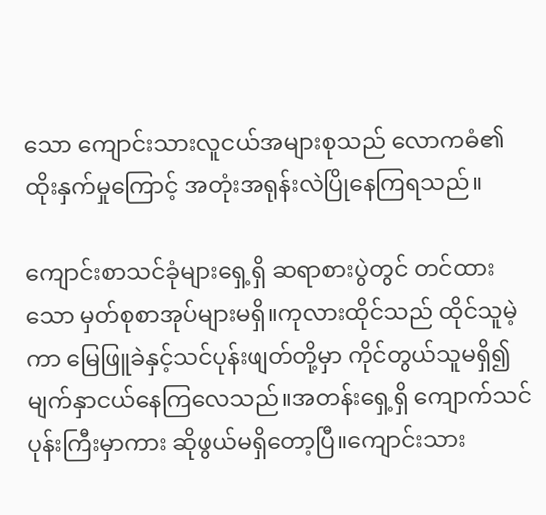သော ကျောင်းသားလူငယ်အများစုသည် လောကဓံ၏ ထိုးနှက်မှုကြောင့် အတုံးအရုန်းလဲပြိုနေကြရသည်။

ကျောင်းစာသင်ခုံများရှေ့ရှိ ဆရာစားပွဲတွင် တင်ထားသော မှတ်စုစာအုပ်များမရှိ။ကုလားထိုင်သည် ထိုင်သူမဲ့ကာ မြေဖြူခဲနှင့်သင်ပုန်းဖျတ်တို့မှာ ကိုင်တွယ်သူမရှိ၍ မျက်နှာငယ်နေကြလေသည်။အတန်းရှေ့ရှိ ကျောက်သင်ပုန်းကြီးမှာကား ဆိုဖွယ်မရှိတော့ပြီ။ကျောင်းသား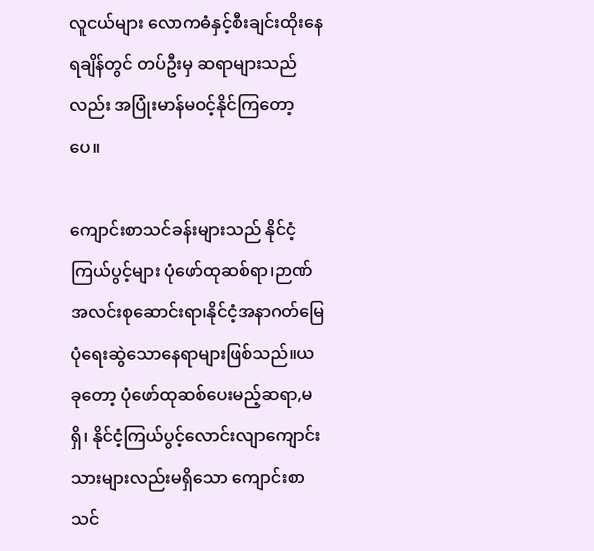လူငယ်များ လောကဓံနှင့်စီးချင်းထိုးနေရချိန်တွင် တပ်ဦးမှ ဆရာများသည်လည်း အပြုံးမာန်မဝင့်နိုင်ကြတော့ပေ။

ကျောင်းစာသင်ခန်းများသည် နိုင်ငံ့ကြယ်ပွင့်များ ပုံဖော်ထုဆစ်ရာ၊ဉာဏ်အလင်းစုဆောင်းရာ၊နိုင်ငံ့အနာဂတ်မြေပုံရေးဆွဲသောနေရာများဖြစ်သည်။ယခုတော့ ပုံဖော်ထုဆစ်ပေးမည့်ဆရာ,မရှိ၊ နိုင်ငံ့ကြယ်ပွင့်လောင်းလျာကျောင်းသားများလည်းမရှိသော ကျောင်းစာသင်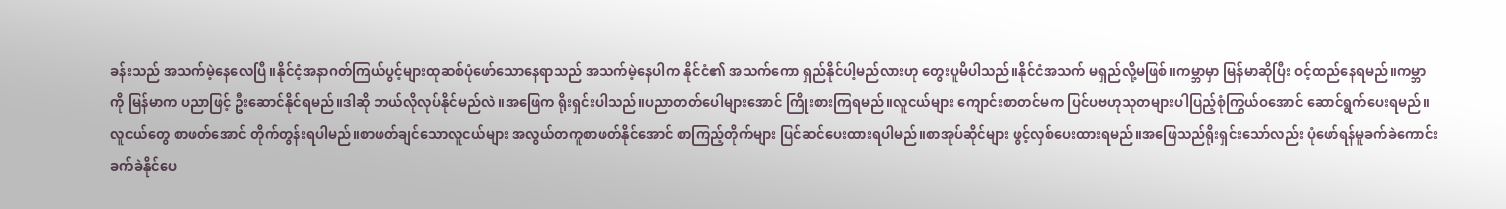ခန်းသည် အသက်မဲ့နေလေပြီ။နိုင်ငံ့အနာဂတ်ကြယ်ပွင့်များထုဆစ်ပုံဖော်သောနေရာသည် အသက်မဲ့နေပါက နိုင်ငံ၏ အသက်ကော ရှည်နိုင်ပါ့မည်လားဟု တွေးပူမိပါသည်။နိုင်ငံအသက် မရှည်လို့မဖြစ်။ကမ္ဘာမှာ မြန်မာဆိုပြီး ဝင့်ထည်နေရမည်။ကမ္ဘာကို မြန်မာက ပညာဖြင့် ဦးဆောင်နိုင်ရမည်။ဒါဆို ဘယ်လိုလုပ်နိုင်မည်လဲ။အဖြေက ရိုးရှင်းပါသည်။ပညာတတ်ပေါများအောင် ကြိုးစားကြရမည်။လူငယ်များ ကျောင်းစာတင်မက ပြင်ပဗဟုသုတများပါပြည့်စုံကြွယ်ဝအောင် ဆောင်ရွက်ပေးရမည်။လူငယ်တွေ စာဖတ်အောင် တိုက်တွန်းရပါမည်။စာဖတ်ချင်သောလူငယ်များ အလွယ်တကူစာဖတ်နိုင်အောင် စာကြည့်တိုက်များ ပြင်ဆင်ပေးထားရပါမည်။စာအုပ်ဆိုင်များ ဖွင့်လှစ်ပေးထားရမည်။အဖြေသည်ရိုးရှင်းသော်လည်း ပုံဖော်ရန်မူခက်ခဲကောင်း ခက်ခဲနိုင်ပေ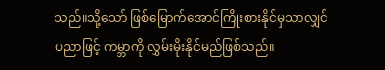သည်။သို့သော် ဖြစ်မြောက်အောင်ကြိုးစားနိုင်မှသာလျှင် ပညာဖြင့် ကမ္ဘာကို လွှမ်းမိုးနိုင်မည်ဖြစ်သည်။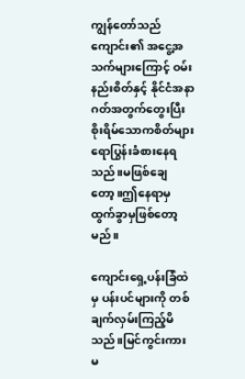ကျွန်တော်သည် ကျောင်း၏ အငွေ့အသက်များကြောင့် ဝမ်းနည်းစိတ်နှင့် နိုင်ငံအနာဂတ်အတွက်တွေးပြီး စိုးရိမ်သောကစိတ်များ ရောပြွန်းခံစားနေရသည်။မဖြစ်ချေတော့။ဤနေရာမှ ထွက်ခွာမှဖြစ်တော့မည်။

ကျောင်းရှေ့ပန်းခြံထဲမှ ပန်းပင်များကို တစ်ချက်လှမ်းကြည့်မိသည်။မြင်ကွင်းကား မ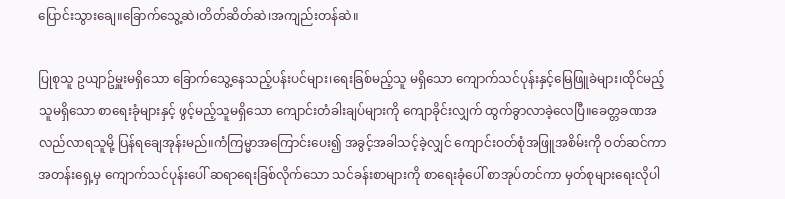ပြောင်းသွားချေ။ခြောက်သွေ့ဆဲ၊တိတ်ဆိတ်ဆဲ၊အကျည်းတန်ဆဲ။

ပြုစုသူ ဥယျာဥ်မှူးမရှိသော ခြောက်သွေ့နေသည့်ပန်းပင်များ၊ရေးခြစ်မည့်သူ မရှိသော ကျောက်သင်ပုန်းနှင့်မြေဖြူခဲများ၊ထိုင်မည့်သူမရှိသော စာရေးခုံများနှင့် ဖွင့်မည့်သူမရှိသော ကျောင်းတံခါးချပ်များကို ကျောခိုင်းလျှက် ထွက်ခွာလာခဲ့လေပြီ။ခေတ္တခဏအလည်လာရသူမို့ ပြန်ရချေအုန်းမည်။ကံကြမ္မာအကြောင်းပေး၍ အခွင့်အခါသင့်ခဲ့လျှင် ကျောင်းဝတ်စုံအဖြူအစိမ်းကို ဝတ်ဆင်ကာ အတန်းရှေ့မှ ကျောက်သင်ပုန်းပေါ် ဆရာရေးခြစ်လိုက်သော သင်ခန်းစာများကို စာရေးခုံပေါ် စာအုပ်တင်ကာ မှတ်စုများရေးလိုပါ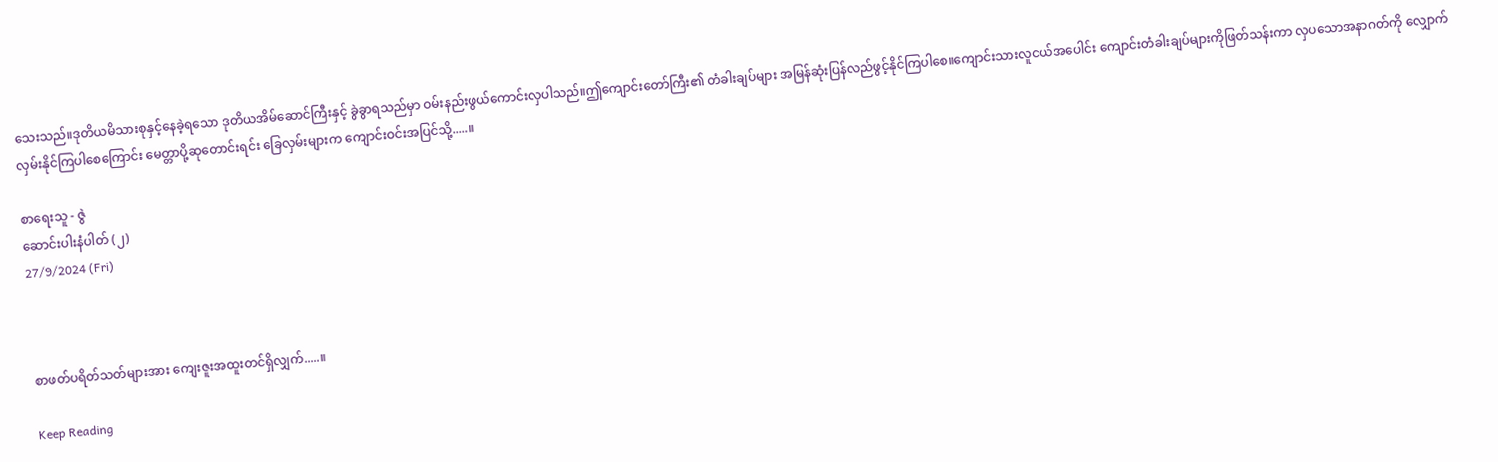သေးသည်။ဒုတိယမိသားစုနှင့်နေခဲ့ရသော ဒုတိယအိမ်ဆောင်ကြီးနှင့် ခွဲခွာရသည်မှာ ဝမ်းနည်းဖွယ်ကောင်းလှပါသည်။ဤကျောင်းတော်ကြီး၏ တံခါးချပ်များ အမြန်ဆုံးပြန်လည်ဖွင့်နိုင်ကြပါစေ။ကျောင်းသားလူငယ်အပေါင်း ကျောင်းတံခါးချပ်များကိုဖြတ်သန်းကာ လှပသောအနာဂတ်ကို လျှောက်လှမ်းနိုင်ကြပါစေကြောင်း မေတ္တာပို့ဆုတောင်းရင်း ခြေလှမ်းများက ကျောင်းဝင်းအပြင်သို့.....။

စာရေးသူ - ဇွဲ
ဆောင်းပါးနံပါတ် (၂)
27/9/2024 (Fri)



စာဖတ်ပရိတ်သတ်များအား ကျေးဇူးအထူးတင်ရှိလျှက်.....။

Keep Reading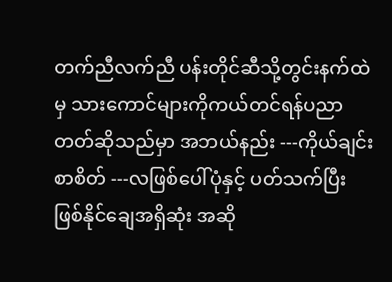တက်ညီလက်ညီ ပန်းတိုင်ဆီသို့တွင်းနက်ထဲမှ သားကောင်များကိုကယ်တင်ရန်ပညာတတ်ဆိုသည်မှာ အဘယ်နည်း ---ကိုယ်ချင်းစာစိတ် ---လဖြစ်ပေါ်ပုံနှင့် ပတ်သက်ပြီး ဖြစ်နိုင်ချေအရှိဆုံး အဆို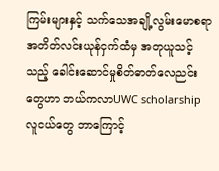ကြမ်းများနှင့် သက်သေအချို့လွမ်းမောစရာအတိတ်လင်းယုန်ငှက်ထံမှ အတုယူသင့်သည့် ခေါင်းဆောင်မှုစိတ်ဓာတ်လေညင်းတွေဟာ ဘယ်ကလာUWC scholarshipလူငယ်တွေ ဘာကြောင့်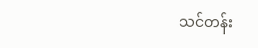သင်တန်း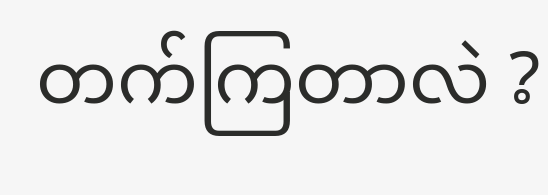တက်ကြတာလဲ ?